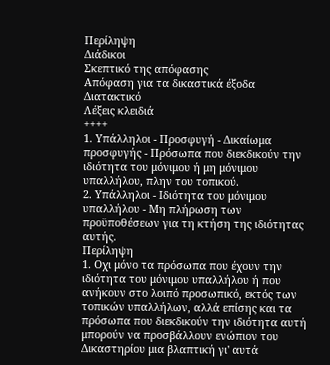Περίληψη
Διάδικοι
Σκεπτικό της απόφασης
Απόφαση για τα δικαστικά έξοδα
Διατακτικό
Λέξεις κλειδιά
++++
1. Υπάλληλοι - Προσφυγή - Δικαίωμα προσφυγής - Πρόσωπα που διεκδικούν την ιδιότητα του μόνιμου ή μη μόνιμου υπαλλήλου, πλην του τοπικού.
2. Υπάλληλοι - Ιδιότητα του μόνιμου υπαλλήλου - Μη πλήρωση των προϋποθέσεων για τη κτήση της ιδιότητας αυτής.
Περίληψη
1. Οχι μόνο τα πρόσωπα που έχουν την ιδιότητα του μόνιμου υπαλλήλου ή που ανήκουν στο λοιπό προσωπικό, εκτός των τοπικών υπαλλήλων, αλλά επίσης και τα πρόσωπα που διεκδικούν την ιδιότητα αυτή μπορούν να προσβάλλουν ενώπιον του Δικαστηρίου μια βλαπτική γι' αυτά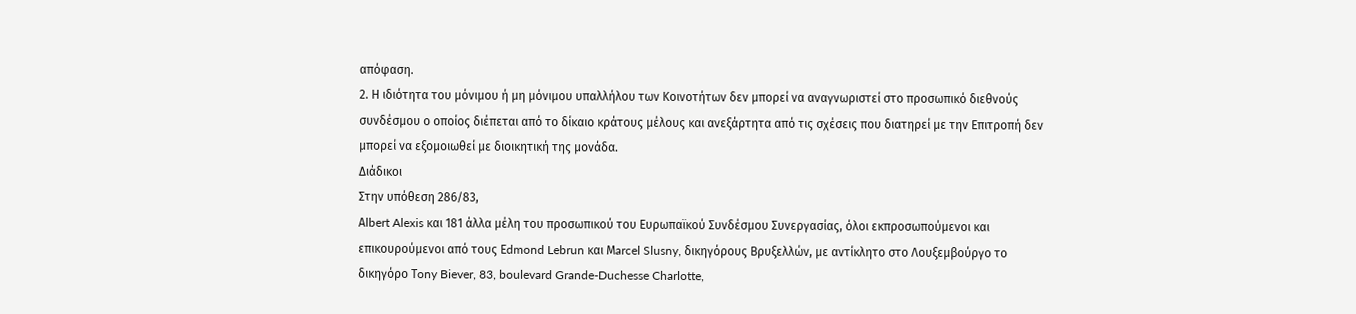απόφαση.
2. Η ιδιότητα του μόνιμου ή μη μόνιμου υπαλλήλου των Κοινοτήτων δεν μπορεί να αναγνωριστεί στο προσωπικό διεθνούς συνδέσμου ο οποίος διέπεται από το δίκαιο κράτους μέλους και ανεξάρτητα από τις σχέσεις που διατηρεί με την Επιτροπή δεν μπορεί να εξομοιωθεί με διοικητική της μονάδα.
Διάδικοι
Στην υπόθεση 286/83,
Αlbert Alexis και 181 άλλα μέλη του προσωπικού του Ευρωπαϊκού Συνδέσμου Συνεργασίας, όλοι εκπροσωπούμενοι και επικουρούμενοι από τους Εdmond Lebrun και Μarcel Slusny, δικηγόρους Βρυξελλών, με αντίκλητο στο Λουξεμβούργο το δικηγόρο Τony Biever, 83, boulevard Grande-Duchesse Charlotte,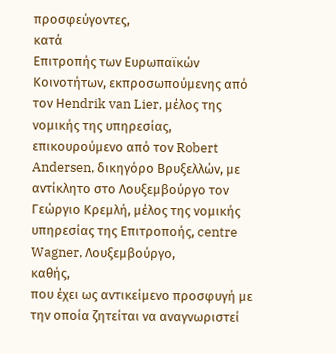προσφεύγοντες,
κατά
Επιτροπής των Ευρωπαϊκών Κοινοτήτων, εκπροσωπούμενης από τον Ηendrik van Lier, μέλος της νομικής της υπηρεσίας, επικουρούμενο από τον Robert Andersen, δικηγόρο Βρυξελλών, με αντίκλητο στο Λουξεμβούργο τον Γεώργιο Κρεμλή, μέλος της νομικής υπηρεσίας της Επιτροποής, centre Wagner, Λουξεμβούργο,
καθής,
που έχει ως αντικείμενο προσφυγή με την οποία ζητείται να αναγνωριστεί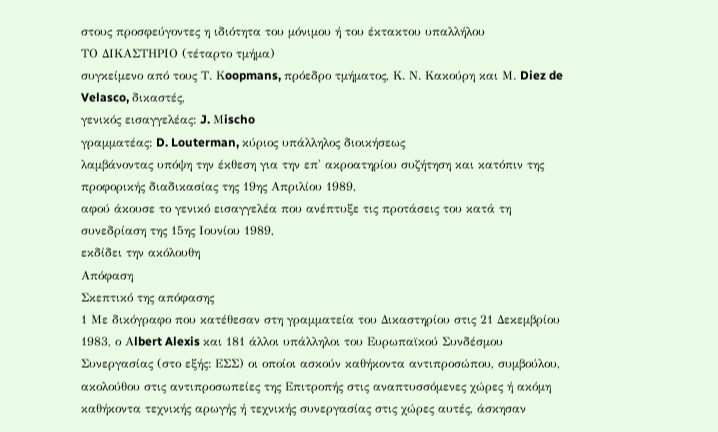στους προσφεύγοντες η ιδιότητα του μόνιμου ή του έκτακτου υπαλλήλου
ΤΟ ΔΙΚΑΣΤΗΡΙΟ (τέταρτο τμήμα)
συγκείμενο από τους Τ. Κoopmans, πρόεδρο τμήματος, Κ. Ν. Κακούρη και Μ. Diez de Velasco, δικαστές,
γενικός εισαγγελέας: J. Μischo
γραμματέας: D. Louterman, κύριος υπάλληλος διοικήσεως
λαμβάνοντας υπόψη την έκθεση για την επ' ακροατηρίου συζήτηση και κατόπιν της προφορικής διαδικασίας της 19ης Απριλίου 1989,
αφού άκουσε το γενικό εισαγγελέα που ανέπτυξε τις προτάσεις του κατά τη συνεδρίαση της 15ης Ιουνίου 1989,
εκδίδει την ακόλουθη
Απόφαση
Σκεπτικό της απόφασης
1 Με δικόγραφο που κατέθεσαν στη γραμματεία του Δικαστηρίου στις 21 Δεκεμβρίου 1983, ο Αlbert Alexis και 181 άλλοι υπάλληλοι του Ευρωπαϊκού Συνδέσμου Συνεργασίας (στο εξής: ΕΣΣ) οι οποίοι ασκούν καθήκοντα αντιπροσώπου, συμβούλου, ακολούθου στις αντιπροσωπείες της Επιτροπής στις αναπτυσσόμενες χώρες ή ακόμη καθήκοντα τεχνικής αρωγής ή τεχνικής συνεργασίας στις χώρες αυτές, άσκησαν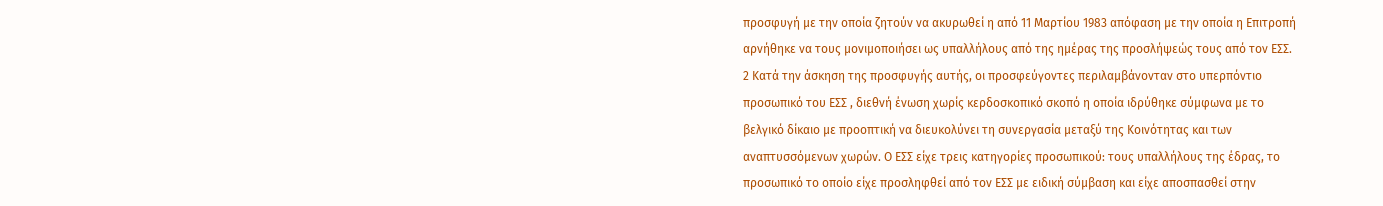προσφυγή με την οποία ζητούν να ακυρωθεί η από 11 Μαρτίου 1983 απόφαση με την οποία η Επιτροπή αρνήθηκε να τους μονιμοποιήσει ως υπαλλήλους από της ημέρας της προσλήψεώς τους από τον ΕΣΣ.
2 Κατά την άσκηση της προσφυγής αυτής, οι προσφεύγοντες περιλαμβάνονταν στο υπερπόντιο προσωπικό του ΕΣΣ , διεθνή ένωση χωρίς κερδοσκοπικό σκοπό η οποία ιδρύθηκε σύμφωνα με το βελγικό δίκαιο με προοπτική να διευκολύνει τη συνεργασία μεταξύ της Κοινότητας και των αναπτυσσόμενων χωρών. Ο ΕΣΣ είχε τρεις κατηγορίες προσωπικού: τους υπαλλήλους της έδρας, το προσωπικό το οποίο είχε προσληφθεί από τον ΕΣΣ με ειδική σύμβαση και είχε αποσπασθεί στην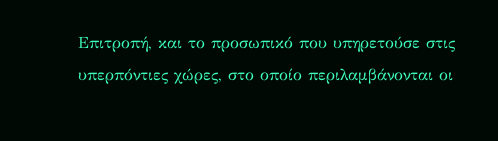Επιτροπή, και το προσωπικό που υπηρετούσε στις υπερπόντιες χώρες, στο οποίο περιλαμβάνονται οι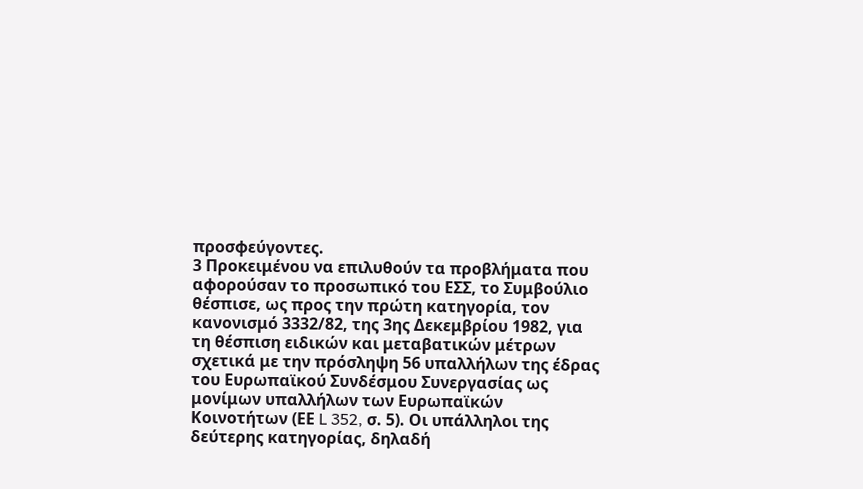προσφεύγοντες.
3 Προκειμένου να επιλυθούν τα προβλήματα που αφορούσαν το προσωπικό του ΕΣΣ, το Συμβούλιο θέσπισε, ως προς την πρώτη κατηγορία, τον κανονισμό 3332/82, της 3ης Δεκεμβρίου 1982, για τη θέσπιση ειδικών και μεταβατικών μέτρων σχετικά με την πρόσληψη 56 υπαλλήλων της έδρας του Ευρωπαϊκού Συνδέσμου Συνεργασίας ως μονίμων υπαλλήλων των Ευρωπαϊκών Κοινοτήτων (ΕΕ L 352, σ. 5). Οι υπάλληλοι της δεύτερης κατηγορίας, δηλαδή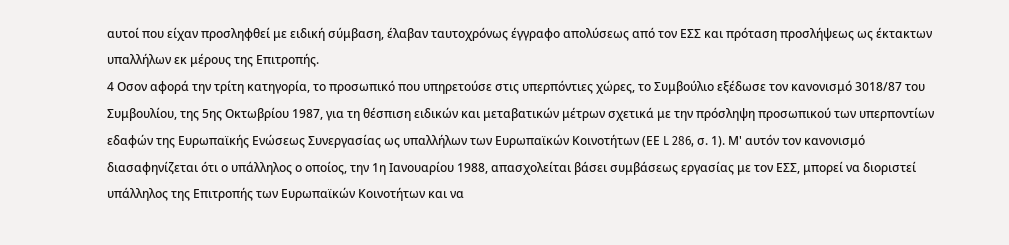αυτοί που είχαν προσληφθεί με ειδική σύμβαση, έλαβαν ταυτοχρόνως έγγραφο απολύσεως από τον ΕΣΣ και πρόταση προσλήψεως ως έκτακτων υπαλλήλων εκ μέρους της Επιτροπής.
4 Οσον αφορά την τρίτη κατηγορία, το προσωπικό που υπηρετούσε στις υπερπόντιες χώρες, το Συμβούλιο εξέδωσε τον κανονισμό 3018/87 του Συμβουλίου, της 5ης Οκτωβρίου 1987, για τη θέσπιση ειδικών και μεταβατικών μέτρων σχετικά με την πρόσληψη προσωπικού των υπερποντίων εδαφών της Ευρωπαϊκής Ενώσεως Συνεργασίας ως υπαλλήλων των Ευρωπαϊκών Κοινοτήτων (ΕΕ L 286, σ. 1). Μ' αυτόν τον κανονισμό διασαφηνίζεται ότι ο υπάλληλος ο οποίος, την 1η Ιανουαρίου 1988, απασχολείται βάσει συμβάσεως εργασίας με τον ΕΣΣ, μπορεί να διοριστεί υπάλληλος της Επιτροπής των Ευρωπαϊκών Κοινοτήτων και να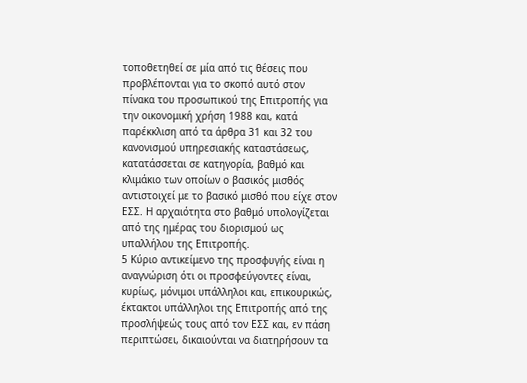τοποθετηθεί σε μία από τις θέσεις που προβλέπονται για το σκοπό αυτό στον πίνακα του προσωπικού της Επιτροπής για την οικονομική χρήση 1988 και, κατά παρέκκλιση από τα άρθρα 31 και 32 του κανονισμού υπηρεσιακής καταστάσεως, κατατάσσεται σε κατηγορία, βαθμό και κλιμάκιο των οποίων ο βασικός μισθός αντιστοιχεί με το βασικό μισθό που είχε στον ΕΣΣ. Η αρχαιότητα στο βαθμό υπολογίζεται από της ημέρας του διορισμού ως υπαλλήλου της Επιτροπής.
5 Κύριο αντικείμενο της προσφυγής είναι η αναγνώριση ότι οι προσφεύγοντες είναι, κυρίως, μόνιμοι υπάλληλοι και, επικουρικώς, έκτακτοι υπάλληλοι της Επιτροπής από της προσλήψεώς τους από τον ΕΣΣ και, εν πάση περιπτώσει, δικαιούνται να διατηρήσουν τα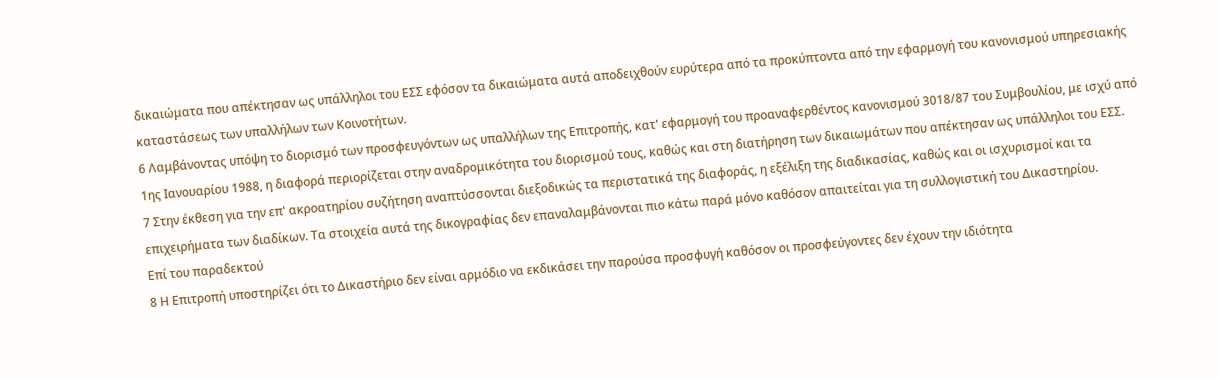δικαιώματα που απέκτησαν ως υπάλληλοι του ΕΣΣ εφόσον τα δικαιώματα αυτά αποδειχθούν ευρύτερα από τα προκύπτοντα από την εφαρμογή του κανονισμού υπηρεσιακής καταστάσεως των υπαλλήλων των Κοινοτήτων.
6 Λαμβάνοντας υπόψη το διορισμό των προσφευγόντων ως υπαλλήλων της Επιτροπής, κατ' εφαρμογή του προαναφερθέντος κανονισμού 3018/87 του Συμβουλίου, με ισχύ από 1ης Ιανουαρίου 1988, η διαφορά περιορίζεται στην αναδρομικότητα του διορισμού τους, καθώς και στη διατήρηση των δικαιωμάτων που απέκτησαν ως υπάλληλοι του ΕΣΣ.
7 Στην έκθεση για την επ' ακροατηρίου συζήτηση αναπτύσσονται διεξοδικώς τα περιστατικά της διαφοράς, η εξέλιξη της διαδικασίας, καθώς και οι ισχυρισμοί και τα επιχειρήματα των διαδίκων. Τα στοιχεία αυτά της δικογραφίας δεν επαναλαμβάνονται πιο κάτω παρά μόνο καθόσον απαιτείται για τη συλλογιστική του Δικαστηρίου.
Επί του παραδεκτού
8 Η Επιτροπή υποστηρίζει ότι το Δικαστήριο δεν είναι αρμόδιο να εκδικάσει την παρούσα προσφυγή καθόσον οι προσφεύγοντες δεν έχουν την ιδιότητα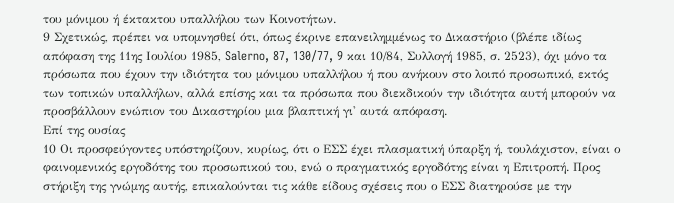του μόνιμου ή έκτακτου υπαλλήλου των Κοινοτήτων.
9 Σχετικώς, πρέπει να υπομνησθεί ότι, όπως έκρινε επανειλημμένως το Δικαστήριο (βλέπε ιδίως απόφαση της 11ης Ιουλίου 1985, Salerno, 87, 130/77, 9 και 10/84, Συλλογή 1985, σ. 2523), όχι μόνο τα πρόσωπα που έχουν την ιδιότητα του μόνιμου υπαλλήλου ή που ανήκουν στο λοιπό προσωπικό, εκτός των τοπικών υπαλλήλων, αλλά επίσης και τα πρόσωπα που διεκδικούν την ιδιότητα αυτή μπορούν να προσβάλλουν ενώπιον του Δικαστηρίου μια βλαπτική γι' αυτά απόφαση.
Επί της ουσίας
10 Οι προσφεύγοντες υπόστηρίζουν, κυρίως, ότι ο ΕΣΣ έχει πλασματική ύπαρξη ή, τουλάχιστον, είναι ο φαινομενικός εργοδότης του προσωπικού του, ενώ ο πραγματικός εργοδότης είναι η Επιτροπή. Προς στήριξη της γνώμης αυτής, επικαλούνται τις κάθε είδους σχέσεις που ο ΕΣΣ διατηρούσε με την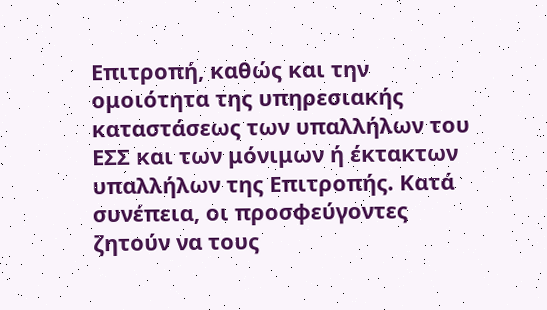Επιτροπή, καθώς και την ομοιότητα της υπηρεσιακής καταστάσεως των υπαλλήλων του ΕΣΣ και των μόνιμων ή έκτακτων υπαλλήλων της Επιτροπής. Κατά συνέπεια, οι προσφεύγοντες ζητούν να τους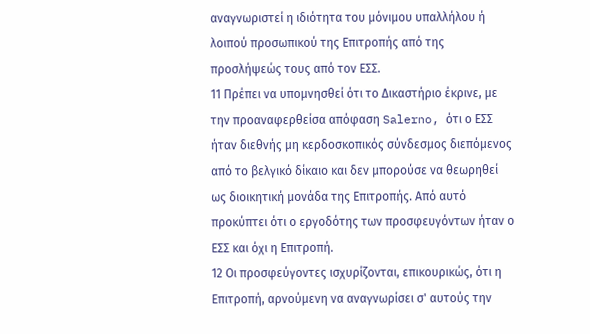αναγνωριστεί η ιδιότητα του μόνιμου υπαλλήλου ή λοιπού προσωπικού της Επιτροπής από της προσλήψεώς τους από τον ΕΣΣ.
11 Πρέπει να υπομνησθεί ότι το Δικαστήριο έκρινε, με την προαναφερθείσα απόφαση Salerno, ότι ο ΕΣΣ ήταν διεθνής μη κερδοσκοπικός σύνδεσμος διεπόμενος από το βελγικό δίκαιο και δεν μπορούσε να θεωρηθεί ως διοικητική μονάδα της Επιτροπής. Από αυτό προκύπτει ότι ο εργοδότης των προσφευγόντων ήταν ο ΕΣΣ και όχι η Επιτροπή.
12 Οι προσφεύγοντες ισχυρίζονται, επικουρικώς, ότι η Επιτροπή, αρνούμενη να αναγνωρίσει σ' αυτούς την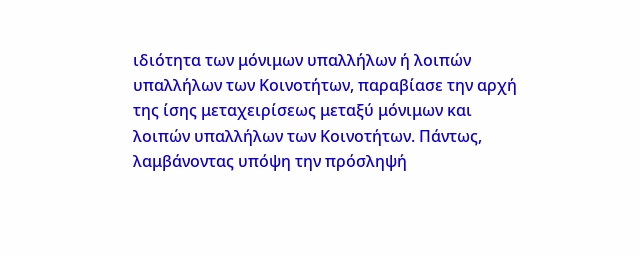ιδιότητα των μόνιμων υπαλλήλων ή λοιπών υπαλλήλων των Κοινοτήτων, παραβίασε την αρχή της ίσης μεταχειρίσεως μεταξύ μόνιμων και λοιπών υπαλλήλων των Κοινοτήτων. Πάντως, λαμβάνοντας υπόψη την πρόσληψή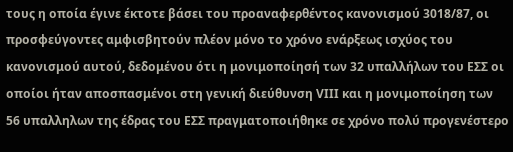τους η οποία έγινε έκτοτε βάσει του προαναφερθέντος κανονισμού 3018/87, οι προσφεύγοντες αμφισβητούν πλέον μόνο το χρόνο ενάρξεως ισχύος του κανονισμού αυτού, δεδομένου ότι η μονιμοποίησή των 32 υπαλλήλων του ΕΣΣ οι οποίοι ήταν αποσπασμένοι στη γενική διεύθυνση VΙΙΙ και η μονιμοποίηση των 56 υπαλληλων της έδρας του ΕΣΣ πραγματοποιήθηκε σε χρόνο πολύ προγενέστερο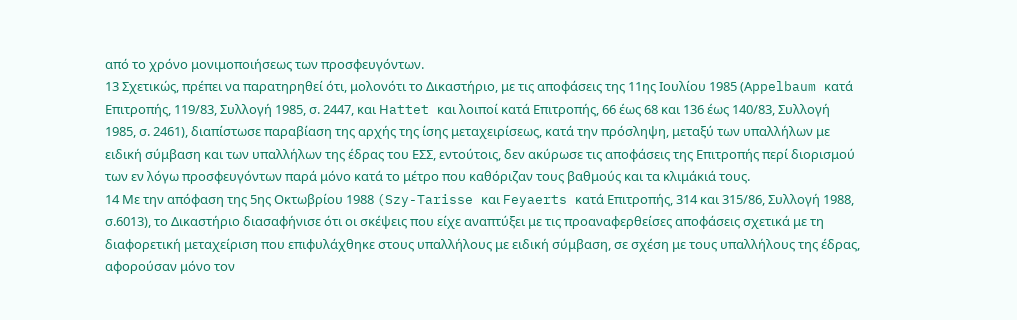από το χρόνο μονιμοποιήσεως των προσφευγόντων.
13 Σχετικώς, πρέπει να παρατηρηθεί ότι, μολονότι το Δικαστήριο, με τις αποφάσεις της 11ης Ιουλίου 1985 (Αppelbaum κατά Επιτροπής, 119/83, Συλλογή 1985, σ. 2447, και Ηattet και λοιποί κατά Επιτροπής, 66 έως 68 και 136 έως 140/83, Συλλογή 1985, σ. 2461), διαπίστωσε παραβίαση της αρχής της ίσης μεταχειρίσεως, κατά την πρόσληψη, μεταξύ των υπαλλήλων με ειδική σύμβαση και των υπαλλήλων της έδρας του ΕΣΣ, εντούτοις, δεν ακύρωσε τις αποφάσεις της Επιτροπής περί διορισμού των εν λόγω προσφευγόντων παρά μόνο κατά το μέτρο που καθόριζαν τους βαθμούς και τα κλιμάκιά τους.
14 Με την απόφαση της 5ης Οκτωβρίου 1988 (Szy-Tarisse και Feyaerts κατά Επιτροπής, 314 και 315/86, Συλλογή 1988, σ.6013), το Δικαστήριο διασαφήνισε ότι οι σκέψεις που είχε αναπτύξει με τις προαναφερθείσες αποφάσεις σχετικά με τη διαφορετική μεταχείριση που επιφυλάχθηκε στους υπαλλήλους με ειδική σύμβαση, σε σχέση με τους υπαλλήλους της έδρας, αφορούσαν μόνο τον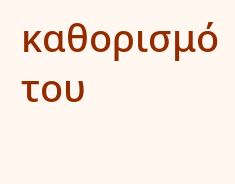καθορισμό του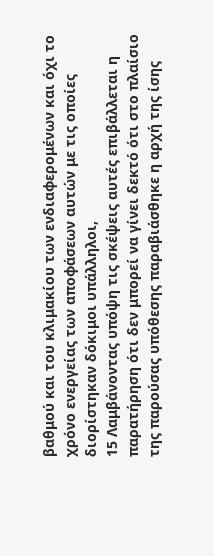βαθμού και του κλιμακίου των ενδιαφερομένων και όχι το χρόνο ενεργείας των αποφάσεων αυτών με τις οποίες διορίστηκαν δόκιμοι υπάλληλοι,
15 Λαμβάνοντας υπόψη τις σκέψεις αυτές επιβάλλεται η παρατήρηση ότι δεν μπορεί να γίνει δεκτό ότι στο πλαίσιο της παρούσας υπόθεσης παραβιάσθηκε η αρχή της ίσης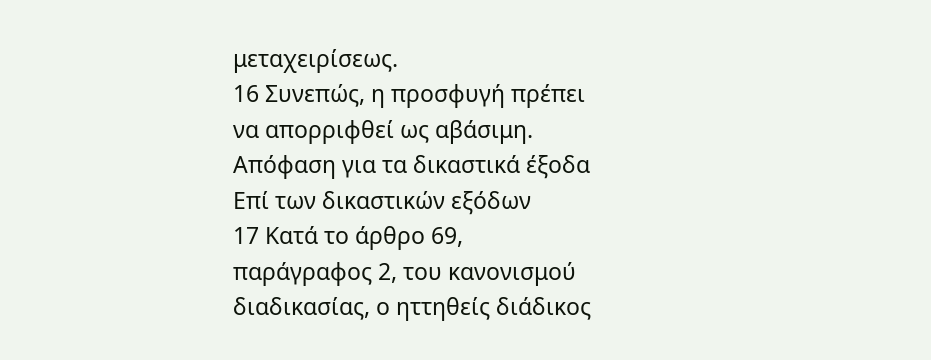μεταχειρίσεως.
16 Συνεπώς, η προσφυγή πρέπει να απορριφθεί ως αβάσιμη.
Απόφαση για τα δικαστικά έξοδα
Επί των δικαστικών εξόδων
17 Κατά το άρθρο 69, παράγραφος 2, του κανονισμού διαδικασίας, ο ηττηθείς διάδικος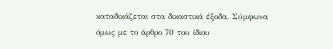καταδικάζεται στα δικαστικά έξοδα. Σύμφωνα όμως με το άρθρο 70 του ίδιου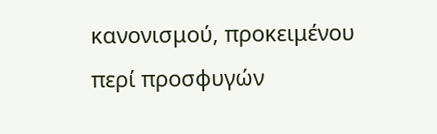κανονισμού, προκειμένου περί προσφυγών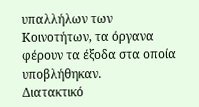υπαλλήλων των Κοινοτήτων, τα όργανα φέρουν τα έξοδα στα οποία υποβλήθηκαν.
Διατακτικό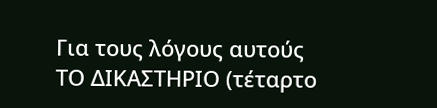Για τους λόγους αυτούς
ΤΟ ΔΙΚΑΣΤΗΡΙΟ (τέταρτο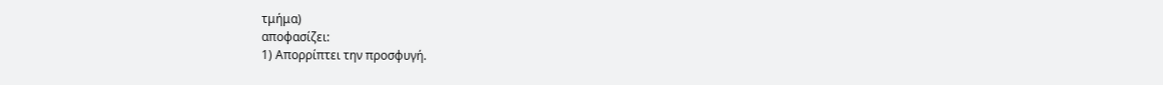τμήμα)
αποφασίζει:
1) Απορρίπτει την προσφυγή.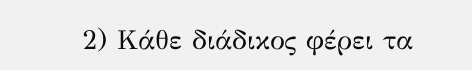2) Κάθε διάδικος φέρει τα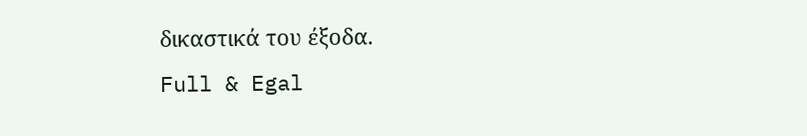δικαστικά του έξοδα.
Full & Egal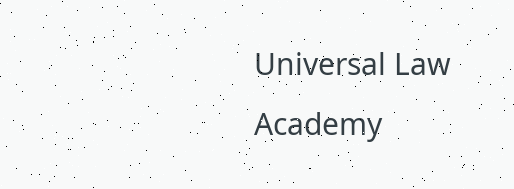Universal Law Academy